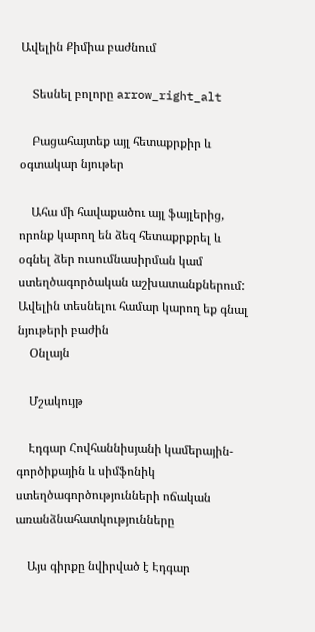Ավելին Քիմիա բաժնում

    Տեսնել բոլորը arrow_right_alt

    Բացահայտեք այլ հետաքրքիր և օգտակար նյութեր

    Ահա մի հավաքածու այլ ֆայլերից, որոնք կարող են ձեզ հետաքրքրել և օգնել ձեր ուսումնասիրման կամ ստեղծագործական աշխատանքներում: Ավելին տեսնելու համար կարող եք գնալ նյութերի բաժին
    Օնլայն

    Մշակույթ

    Էդգար Հովհաննիսյանի կամերային-գործիքային և սիմֆոնիկ ստեղծագործությունների ոճական առանձնահատկությունները

    Այս գիրքը նվիրված է Էդգար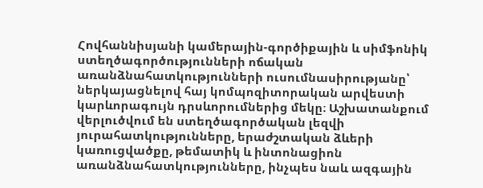Հովհաննիսյանի կամերային-գործիքային և սիմֆոնիկ ստեղծագործությունների ոճական առանձնահատկությունների ուսումնասիրությանը՝ ներկայացնելով հայ կոմպոզիտորական արվեստի կարևորագույն դրսևորումներից մեկը։ Աշխատանքում վերլուծվում են ստեղծագործական լեզվի յուրահատկությունները, երաժշտական ձևերի կառուցվածքը, թեմատիկ և ինտոնացիոն առանձնահատկությունները, ինչպես նաև ազգային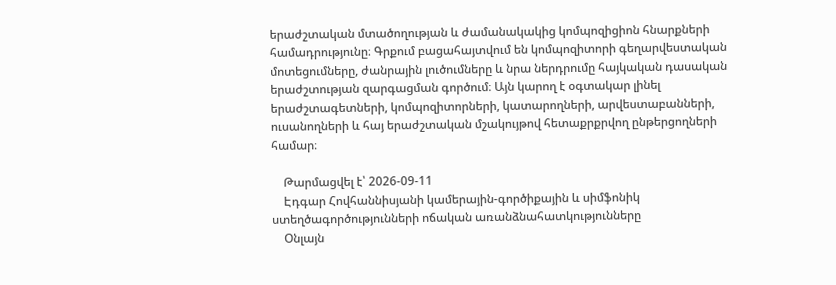երաժշտական մտածողության և ժամանակակից կոմպոզիցիոն հնարքների համադրությունը։ Գրքում բացահայտվում են կոմպոզիտորի գեղարվեստական մոտեցումները, ժանրային լուծումները և նրա ներդրումը հայկական դասական երաժշտության զարգացման գործում։ Այն կարող է օգտակար լինել երաժշտագետների, կոմպոզիտորների, կատարողների, արվեստաբանների, ուսանողների և հայ երաժշտական մշակույթով հետաքրքրվող ընթերցողների համար։

    Թարմացվել է՝ 2026-09-11
    Էդգար Հովհաննիսյանի կամերային-գործիքային և սիմֆոնիկ ստեղծագործությունների ոճական առանձնահատկությունները
    Օնլայն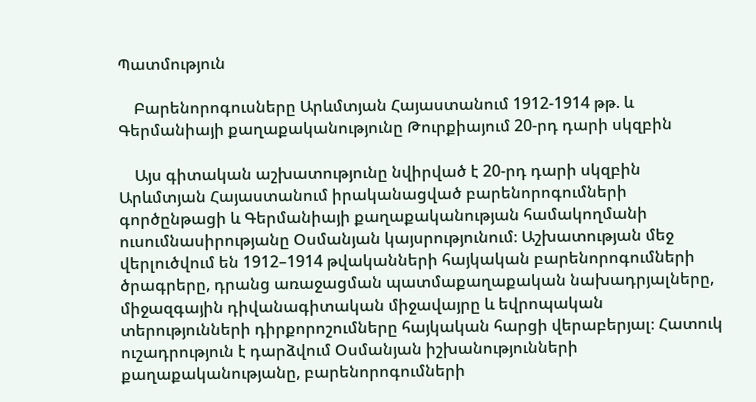Պատմություն

    Բարենորոգուսները Արևմտյան Հայաստանում 1912-1914 թթ. և Գերմանիայի քաղաքականությունը Թուրքիայում 20-րդ դարի սկզբին

    Այս գիտական աշխատությունը նվիրված է 20-րդ դարի սկզբին Արևմտյան Հայաստանում իրականացված բարենորոգումների գործընթացի և Գերմանիայի քաղաքականության համակողմանի ուսումնասիրությանը Օսմանյան կայսրությունում։ Աշխատության մեջ վերլուծվում են 1912–1914 թվականների հայկական բարենորոգումների ծրագրերը, դրանց առաջացման պատմաքաղաքական նախադրյալները, միջազգային դիվանագիտական միջավայրը և եվրոպական տերությունների դիրքորոշումները հայկական հարցի վերաբերյալ։ Հատուկ ուշադրություն է դարձվում Օսմանյան իշխանությունների քաղաքականությանը, բարենորոգումների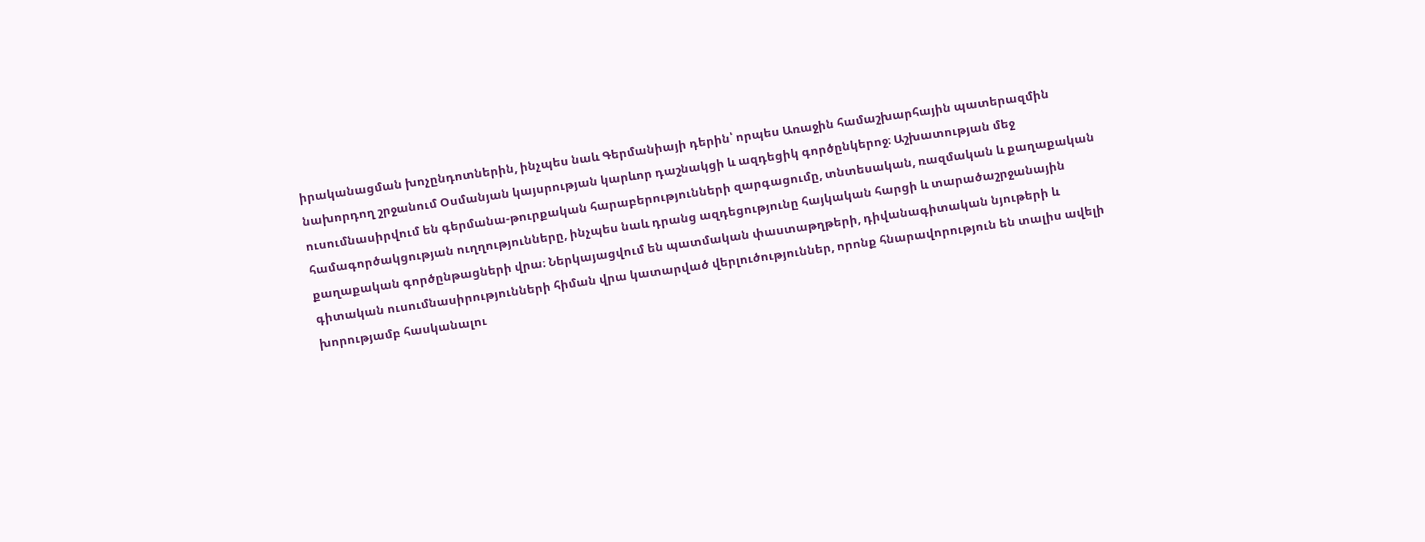իրականացման խոչընդոտներին, ինչպես նաև Գերմանիայի դերին՝ որպես Առաջին համաշխարհային պատերազմին նախորդող շրջանում Օսմանյան կայսրության կարևոր դաշնակցի և ազդեցիկ գործընկերոջ։ Աշխատության մեջ ուսումնասիրվում են գերմանա-թուրքական հարաբերությունների զարգացումը, տնտեսական, ռազմական և քաղաքական համագործակցության ուղղությունները, ինչպես նաև դրանց ազդեցությունը հայկական հարցի և տարածաշրջանային քաղաքական գործընթացների վրա։ Ներկայացվում են պատմական փաստաթղթերի, դիվանագիտական նյութերի և գիտական ուսումնասիրությունների հիման վրա կատարված վերլուծություններ, որոնք հնարավորություն են տալիս ավելի խորությամբ հասկանալու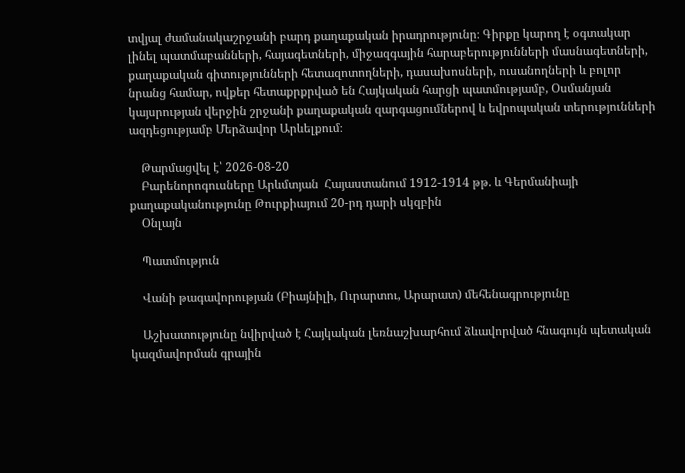տվյալ ժամանակաշրջանի բարդ քաղաքական իրադրությունը։ Գիրքը կարող է օգտակար լինել պատմաբանների, հայագետների, միջազգային հարաբերությունների մասնագետների, քաղաքական գիտությունների հետազոտողների, դասախոսների, ուսանողների և բոլոր նրանց համար, ովքեր հետաքրքրված են Հայկական հարցի պատմությամբ, Օսմանյան կայսրության վերջին շրջանի քաղաքական զարգացումներով և եվրոպական տերությունների ազդեցությամբ Մերձավոր Արևելքում։

    Թարմացվել է՝ 2026-08-20
    Բարենորոգուսները Արևմտյան  Հայաստանում 1912-1914 թթ. և Գերմանիայի քաղաքականությունը Թուրքիայում 20-րդ դարի սկզբին
    Օնլայն

    Պատմություն

    Վանի թագավորության (Բիայնիլի, Ուրարտու, Արարատ) մեհենագրությունը

    Աշխատությունը նվիրված է Հայկական լեռնաշխարհում ձևավորված հնագույն պետական կազմավորման գրային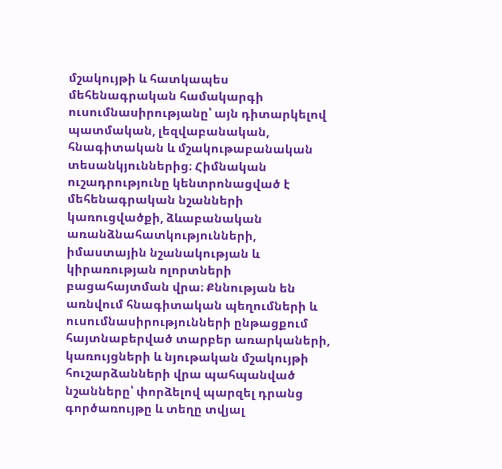մշակույթի և հատկապես մեհենագրական համակարգի ուսումնասիրությանը՝ այն դիտարկելով պատմական, լեզվաբանական, հնագիտական և մշակութաբանական տեսանկյուններից։ Հիմնական ուշադրությունը կենտրոնացված է մեհենագրական նշանների կառուցվածքի, ձևաբանական առանձնահատկությունների, իմաստային նշանակության և կիրառության ոլորտների բացահայտման վրա։ Քննության են առնվում հնագիտական պեղումների և ուսումնասիրությունների ընթացքում հայտնաբերված տարբեր առարկաների, կառույցների և նյութական մշակույթի հուշարձանների վրա պահպանված նշանները՝ փորձելով պարզել դրանց գործառույթը և տեղը տվյալ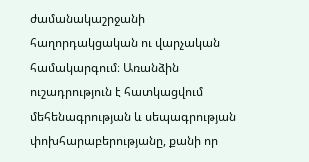ժամանակաշրջանի հաղորդակցական ու վարչական համակարգում։ Առանձին ուշադրություն է հատկացվում մեհենագրության և սեպագրության փոխհարաբերությանը, քանի որ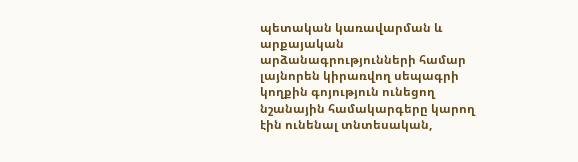պետական կառավարման և արքայական արձանագրությունների համար լայնորեն կիրառվող սեպագրի կողքին գոյություն ունեցող նշանային համակարգերը կարող էին ունենալ տնտեսական,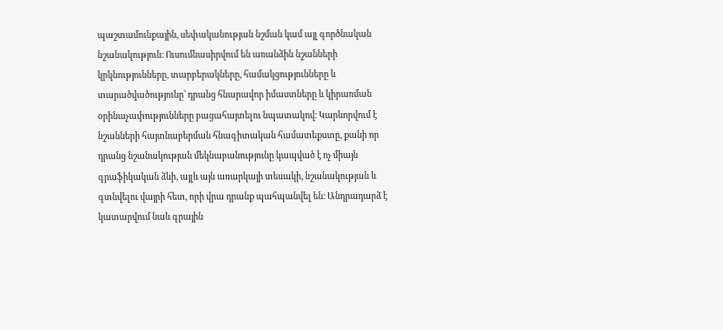պաշտամունքային, սեփականության նշման կամ այլ գործնական նշանակություն։ Ուսումնասիրվում են առանձին նշանների կրկնությունները, տարբերակները, համակցությունները և տարածվածությունը՝ դրանց հնարավոր իմաստները և կիրառման օրինաչափությունները բացահայտելու նպատակով։ Կարևորվում է նշանների հայտնաբերման հնագիտական համատեքստը, քանի որ դրանց նշանակության մեկնաբանությունը կապված է ոչ միայն գրաֆիկական ձևի, այլև այն առարկայի տեսակի, նշանակության և գտնվելու վայրի հետ, որի վրա դրանք պահպանվել են։ Անդրադարձ է կատարվում նաև գրային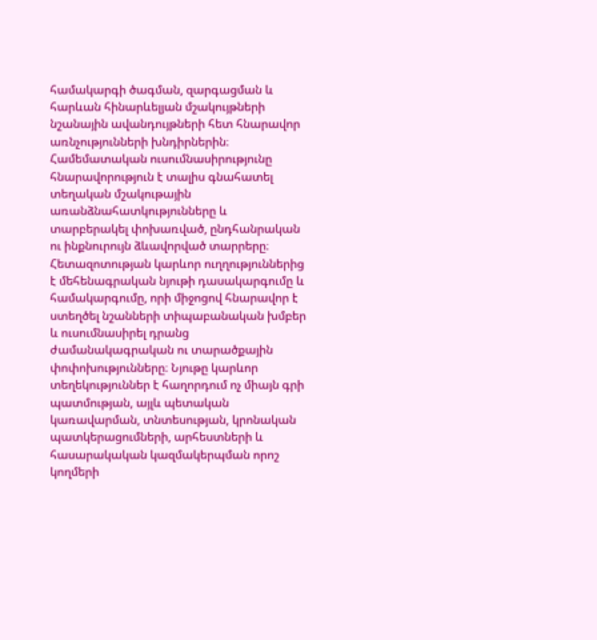համակարգի ծագման, զարգացման և հարևան հինարևելյան մշակույթների նշանային ավանդույթների հետ հնարավոր առնչությունների խնդիրներին։ Համեմատական ուսումնասիրությունը հնարավորություն է տալիս գնահատել տեղական մշակութային առանձնահատկությունները և տարբերակել փոխառված, ընդհանրական ու ինքնուրույն ձևավորված տարրերը։ Հետազոտության կարևոր ուղղություններից է մեհենագրական նյութի դասակարգումը և համակարգումը, որի միջոցով հնարավոր է ստեղծել նշանների տիպաբանական խմբեր և ուսումնասիրել դրանց ժամանակագրական ու տարածքային փոփոխությունները։ Նյութը կարևոր տեղեկություններ է հաղորդում ոչ միայն գրի պատմության, այլև պետական կառավարման, տնտեսության, կրոնական պատկերացումների, արհեստների և հասարակական կազմակերպման որոշ կողմերի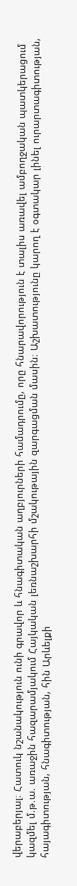վերաբերյալ։ Հատուկ նշանակություն ունի գրավոր և հնագիտական աղբյուրների համադրումը, որը հնարավորություն է տալիս առավել ամբողջական պատկերացում կազմել մ.թ.ա. առաջին հազարամյակում Հայկական լեռնաշխարհի մշակութային զարգացման մասին։ Աշխատությունը կարող է օգտակար լինել ուրարտագիտության, հայագիտության, հնագիտության, հին Արևելքի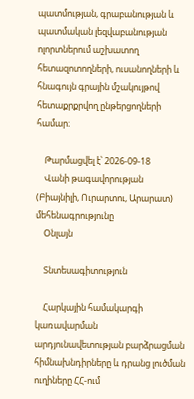պատմության, գրաբանության և պատմական լեզվաբանության ոլորտներում աշխատող հետազոտողների, ուսանողների և հնագույն գրային մշակույթով հետաքրքրվող ընթերցողների համար։

    Թարմացվել է՝ 2026-09-18
    Վանի թագավորության (Բիայնիլի, Ուրարտու, Արարատ) մեհենագրությունը
    Օնլայն

    Տնտեսագիտություն

    Հարկային համակարգի կառավարման արդյունավետության բարձրացման հիմնախնդիրները և դրանց լուծման ուղիները ՀՀ-ում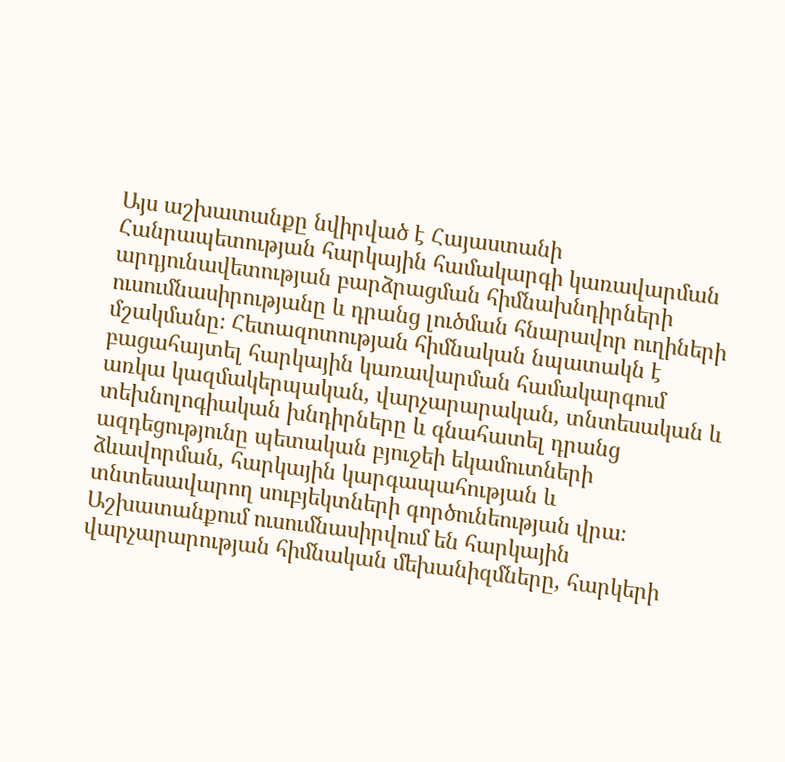Այս աշխատանքը նվիրված է Հայաստանի Հանրապետության հարկային համակարգի կառավարման արդյունավետության բարձրացման հիմնախնդիրների ուսումնասիրությանը և դրանց լուծման հնարավոր ուղիների մշակմանը։ Հետազոտության հիմնական նպատակն է բացահայտել հարկային կառավարման համակարգում առկա կազմակերպական, վարչարարական, տնտեսական և տեխնոլոգիական խնդիրները և գնահատել դրանց ազդեցությունը պետական բյուջեի եկամուտների ձևավորման, հարկային կարգապահության և տնտեսավարող սուբյեկտների գործունեության վրա։ Աշխատանքում ուսումնասիրվում են հարկային վարչարարության հիմնական մեխանիզմները, հարկերի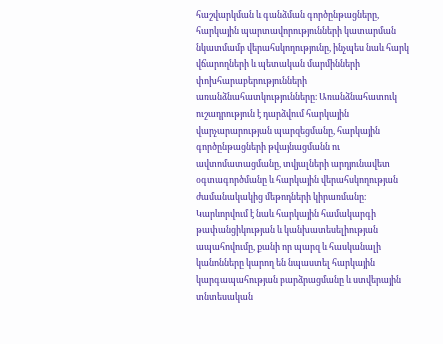հաշվարկման և գանձման գործընթացները, հարկային պարտավորությունների կատարման նկատմամբ վերահսկողությունը, ինչպես նաև հարկ վճարողների և պետական մարմինների փոխհարաբերությունների առանձնահատկությունները։ Առանձնահատուկ ուշադրություն է դարձվում հարկային վարչարարության պարզեցմանը, հարկային գործընթացների թվայնացմանն ու ավտոմատացմանը, տվյալների արդյունավետ օգտագործմանը և հարկային վերահսկողության ժամանակակից մեթոդների կիրառմանը։ Կարևորվում է նաև հարկային համակարգի թափանցիկության և կանխատեսելիության ապահովումը, քանի որ պարզ և հասկանալի կանոնները կարող են նպաստել հարկային կարգապահության բարձրացմանը և ստվերային տնտեսական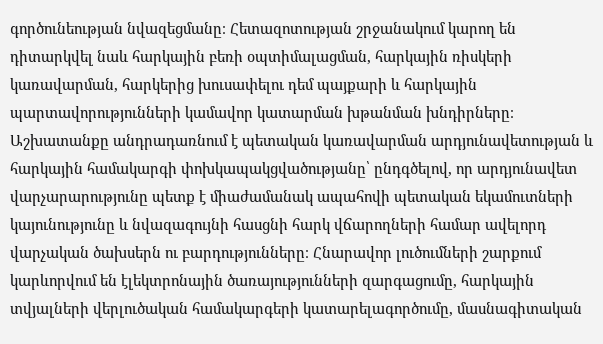գործունեության նվազեցմանը։ Հետազոտության շրջանակում կարող են դիտարկվել նաև հարկային բեռի օպտիմալացման, հարկային ռիսկերի կառավարման, հարկերից խուսափելու դեմ պայքարի և հարկային պարտավորությունների կամավոր կատարման խթանման խնդիրները։ Աշխատանքը անդրադառնում է պետական կառավարման արդյունավետության և հարկային համակարգի փոխկապակցվածությանը՝ ընդգծելով, որ արդյունավետ վարչարարությունը պետք է միաժամանակ ապահովի պետական եկամուտների կայունությունը և նվազագույնի հասցնի հարկ վճարողների համար ավելորդ վարչական ծախսերն ու բարդությունները։ Հնարավոր լուծումների շարքում կարևորվում են էլեկտրոնային ծառայությունների զարգացումը, հարկային տվյալների վերլուծական համակարգերի կատարելագործումը, մասնագիտական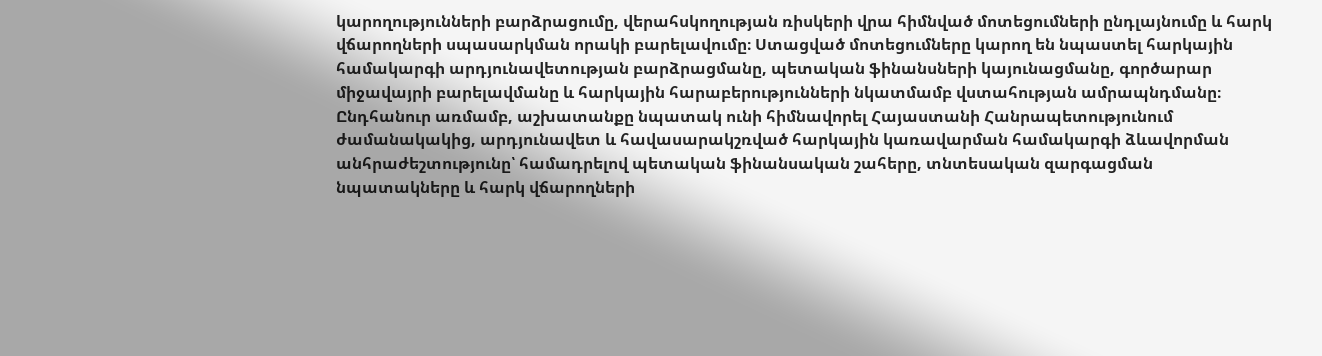կարողությունների բարձրացումը, վերահսկողության ռիսկերի վրա հիմնված մոտեցումների ընդլայնումը և հարկ վճարողների սպասարկման որակի բարելավումը։ Ստացված մոտեցումները կարող են նպաստել հարկային համակարգի արդյունավետության բարձրացմանը, պետական ֆինանսների կայունացմանը, գործարար միջավայրի բարելավմանը և հարկային հարաբերությունների նկատմամբ վստահության ամրապնդմանը։ Ընդհանուր առմամբ, աշխատանքը նպատակ ունի հիմնավորել Հայաստանի Հանրապետությունում ժամանակակից, արդյունավետ և հավասարակշռված հարկային կառավարման համակարգի ձևավորման անհրաժեշտությունը՝ համադրելով պետական ֆինանսական շահերը, տնտեսական զարգացման նպատակները և հարկ վճարողների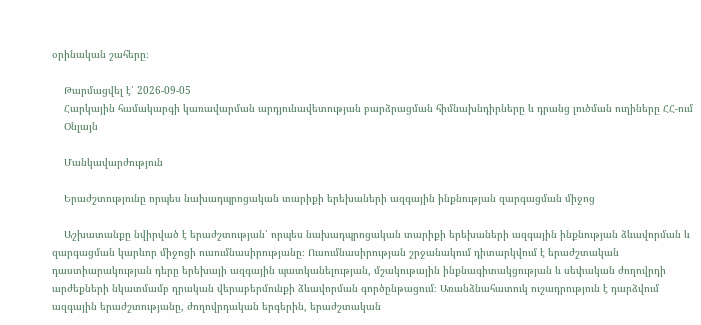օրինական շահերը։

    Թարմացվել է՝ 2026-09-05
    Հարկային համակարգի կառավարման արդյունավետության բարձրացման հիմնախնդիրները և դրանց լուծման ուղիները ՀՀ-ում
    Օնլայն

    Մանկավարժություն

    Երաժշտությունը որպես նախադպրոցական տարիքի երեխաների ազգային ինքնության զարգացման միջոց

    Աշխատանքը նվիրված է երաժշտության՝ որպես նախադպրոցական տարիքի երեխաների ազգային ինքնության ձևավորման և զարգացման կարևոր միջոցի ուսումնասիրությանը։ Ուսումնասիրության շրջանակում դիտարկվում է երաժշտական դաստիարակության դերը երեխայի ազգային պատկանելության, մշակութային ինքնագիտակցության և սեփական ժողովրդի արժեքների նկատմամբ դրական վերաբերմունքի ձևավորման գործընթացում։ Առանձնահատուկ ուշադրություն է դարձվում ազգային երաժշտությանը, ժողովրդական երգերին, երաժշտական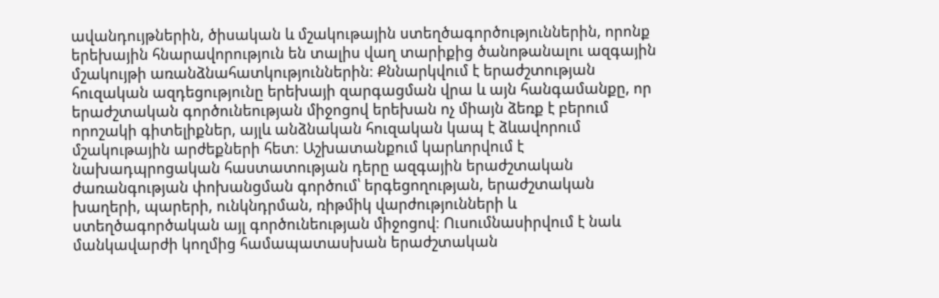ավանդույթներին, ծիսական և մշակութային ստեղծագործություններին, որոնք երեխային հնարավորություն են տալիս վաղ տարիքից ծանոթանալու ազգային մշակույթի առանձնահատկություններին։ Քննարկվում է երաժշտության հուզական ազդեցությունը երեխայի զարգացման վրա և այն հանգամանքը, որ երաժշտական գործունեության միջոցով երեխան ոչ միայն ձեռք է բերում որոշակի գիտելիքներ, այլև անձնական հուզական կապ է ձևավորում մշակութային արժեքների հետ։ Աշխատանքում կարևորվում է նախադպրոցական հաստատության դերը ազգային երաժշտական ժառանգության փոխանցման գործում՝ երգեցողության, երաժշտական խաղերի, պարերի, ունկնդրման, ռիթմիկ վարժությունների և ստեղծագործական այլ գործունեության միջոցով։ Ուսումնասիրվում է նաև մանկավարժի կողմից համապատասխան երաժշտական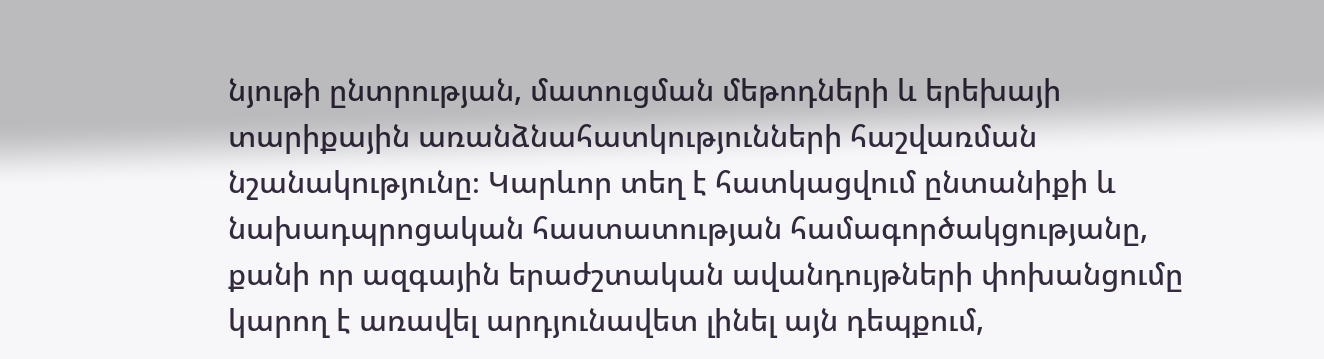նյութի ընտրության, մատուցման մեթոդների և երեխայի տարիքային առանձնահատկությունների հաշվառման նշանակությունը։ Կարևոր տեղ է հատկացվում ընտանիքի և նախադպրոցական հաստատության համագործակցությանը, քանի որ ազգային երաժշտական ավանդույթների փոխանցումը կարող է առավել արդյունավետ լինել այն դեպքում,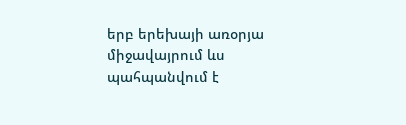երբ երեխայի առօրյա միջավայրում ևս պահպանվում է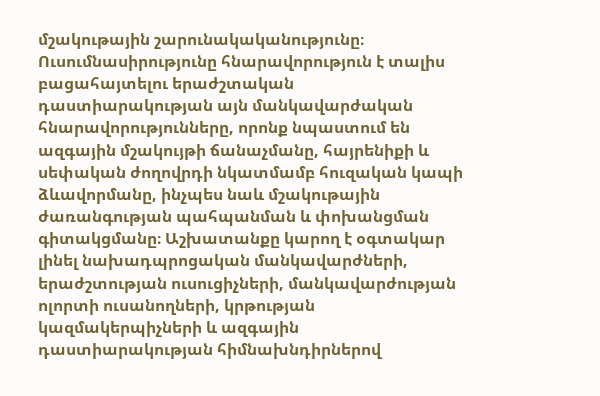մշակութային շարունակականությունը։ Ուսումնասիրությունը հնարավորություն է տալիս բացահայտելու երաժշտական դաստիարակության այն մանկավարժական հնարավորությունները, որոնք նպաստում են ազգային մշակույթի ճանաչմանը, հայրենիքի և սեփական ժողովրդի նկատմամբ հուզական կապի ձևավորմանը, ինչպես նաև մշակութային ժառանգության պահպանման և փոխանցման գիտակցմանը։ Աշխատանքը կարող է օգտակար լինել նախադպրոցական մանկավարժների, երաժշտության ուսուցիչների, մանկավարժության ոլորտի ուսանողների, կրթության կազմակերպիչների և ազգային դաստիարակության հիմնախնդիրներով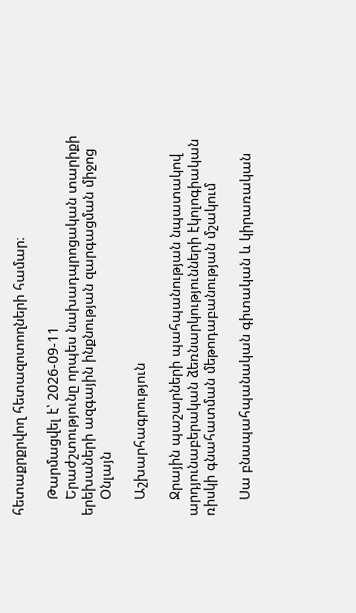հետաքրքրվող հետազոտողների համար։

    Թարմացվել է՝ 2026-09-11
    Երաժշտությունը որպես նախադպրոցական տարիքի երեխաների ազգային ինքնության զարգացման միջոց
    Օնլայն

    Աշխարհագրություն

    Ջրային պաշարների պահպանության նպատակով արդյունաբերական ձեռնարկությունների էկոլոգիական ռիսկի գնահատման մեթոդաբանության մշակում

    Սա բնապահպանական գիտական և կիրառական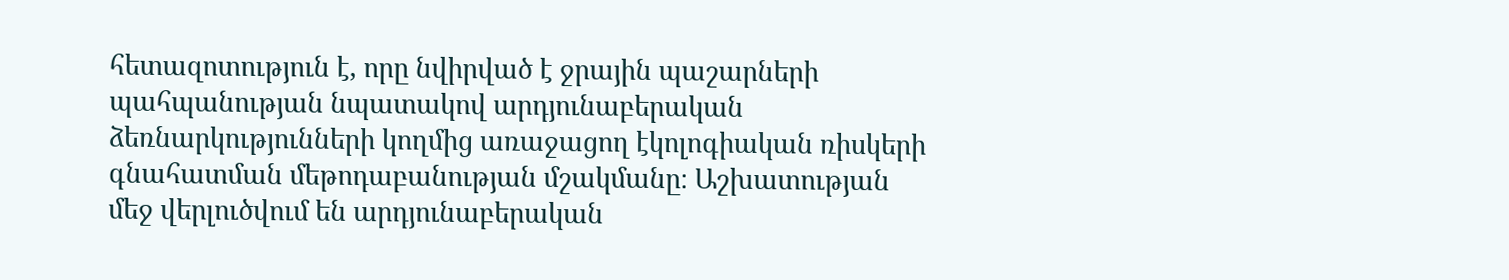հետազոտություն է, որը նվիրված է ջրային պաշարների պահպանության նպատակով արդյունաբերական ձեռնարկությունների կողմից առաջացող էկոլոգիական ռիսկերի գնահատման մեթոդաբանության մշակմանը։ Աշխատության մեջ վերլուծվում են արդյունաբերական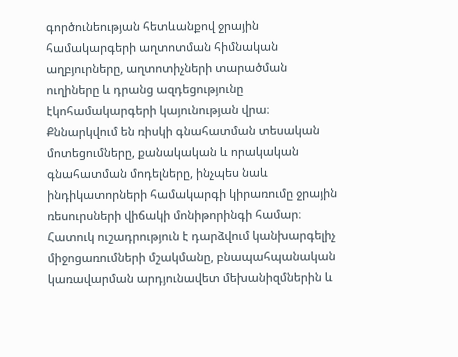գործունեության հետևանքով ջրային համակարգերի աղտոտման հիմնական աղբյուրները, աղտոտիչների տարածման ուղիները և դրանց ազդեցությունը էկոհամակարգերի կայունության վրա։ Քննարկվում են ռիսկի գնահատման տեսական մոտեցումները, քանակական և որակական գնահատման մոդելները, ինչպես նաև ինդիկատորների համակարգի կիրառումը ջրային ռեսուրսների վիճակի մոնիթորինգի համար։ Հատուկ ուշադրություն է դարձվում կանխարգելիչ միջոցառումների մշակմանը, բնապահպանական կառավարման արդյունավետ մեխանիզմներին և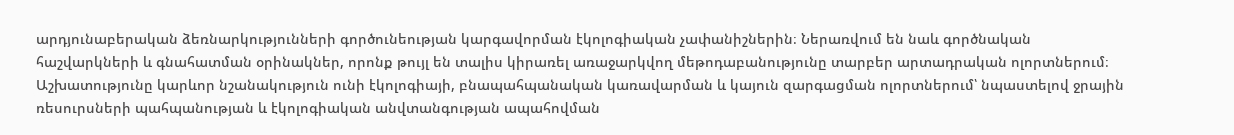արդյունաբերական ձեռնարկությունների գործունեության կարգավորման էկոլոգիական չափանիշներին։ Ներառվում են նաև գործնական հաշվարկների և գնահատման օրինակներ, որոնք թույլ են տալիս կիրառել առաջարկվող մեթոդաբանությունը տարբեր արտադրական ոլորտներում։ Աշխատությունը կարևոր նշանակություն ունի էկոլոգիայի, բնապահպանական կառավարման և կայուն զարգացման ոլորտներում՝ նպաստելով ջրային ռեսուրսների պահպանության և էկոլոգիական անվտանգության ապահովման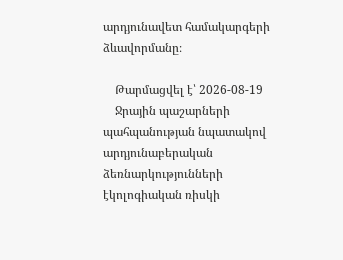արդյունավետ համակարգերի ձևավորմանը։

    Թարմացվել է՝ 2026-08-19
    Ջրային պաշարների պահպանության նպատակով արդյունաբերական ձեռնարկությունների էկոլոգիական ռիսկի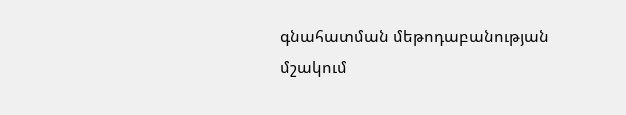գնահատման մեթոդաբանության մշակում